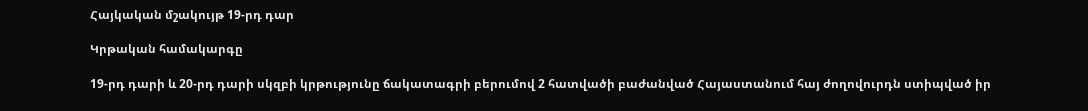Հայկական մշակույթ 19-րդ դար

Կրթական համակարգը

19-րդ դարի և 20-րդ դարի սկզբի կրթությունը ճակատագրի բերումով 2 հատվածի բաժանված Հայաստանում հայ ժողովուրդն ստիպված իր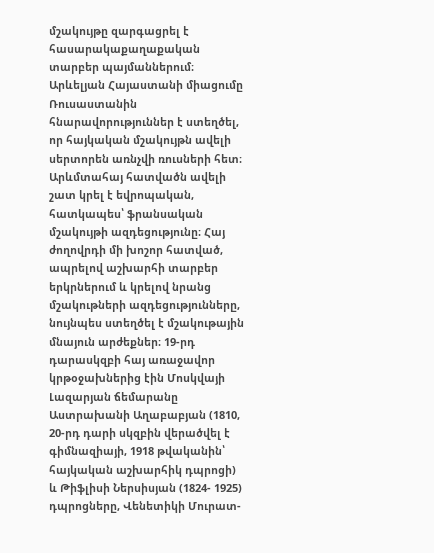մշակույթը զարգացրել է հասարակաքաղաքական տարբեր պայմաններում։ Արևելյան Հայաստանի միացումը Ռուսաստանին հնարավորություններ է ստեղծել, որ հայկական մշակույթն ավելի սերտորեն առնչվի ռուսների հետ։ Արևմտահայ հատվածն ավելի շատ կրել է եվրոպական, հատկապես՝ ֆրանսական մշակույթի ազդեցությունը։ Հայ ժողովրդի մի խոշոր հատված, ապրելով աշխարհի տարբեր երկրներում և կրելով նրանց մշակութների ազդեցությունները, նույնպես ստեղծել է մշակութային մնայուն արժեքներ։ 19-րդ դարասկզբի հայ առաջավոր կրթօջախներից էին Մոսկվայի Լազարյան ճեմարանը Աստրախանի Աղաբաբյան (1810, 20-րդ դարի սկզբին վերածվել է գիմնազիայի, 1918 թվականին՝ հայկական աշխարհիկ դպրոցի) և Թիֆլիսի Ներսիսյան (1824- 1925) դպրոցները, Վենետիկի Մուրատ-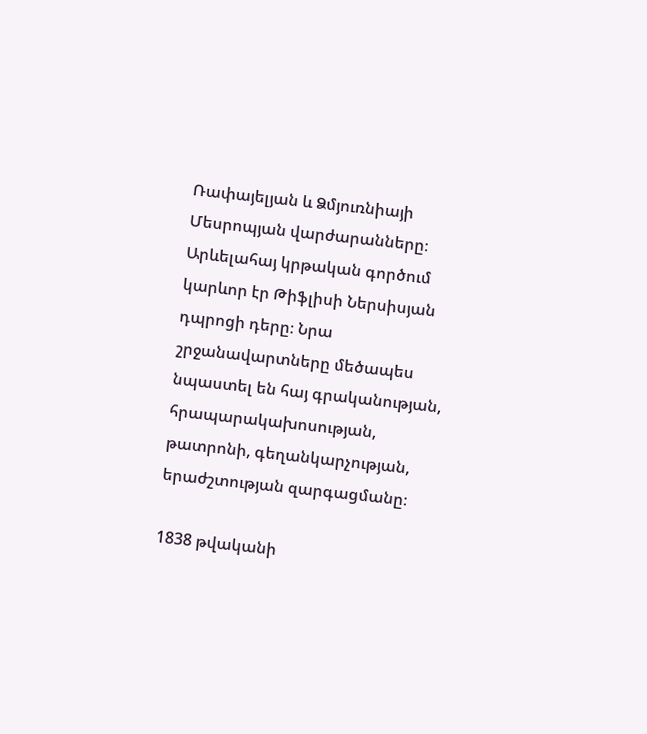Ռափայելյան և Ձմյուռնիայի Մեսրոպյան վարժարանները։ Արևելահայ կրթական գործում կարևոր էր Թիֆլիսի Ներսիսյան դպրոցի դերը։ Նրա շրջանավարտները մեծապես նպաստել են հայ գրականության, հրապարակախոսության, թատրոնի, գեղանկարչության, երաժշտության զարգացմանը։

1838 թվականի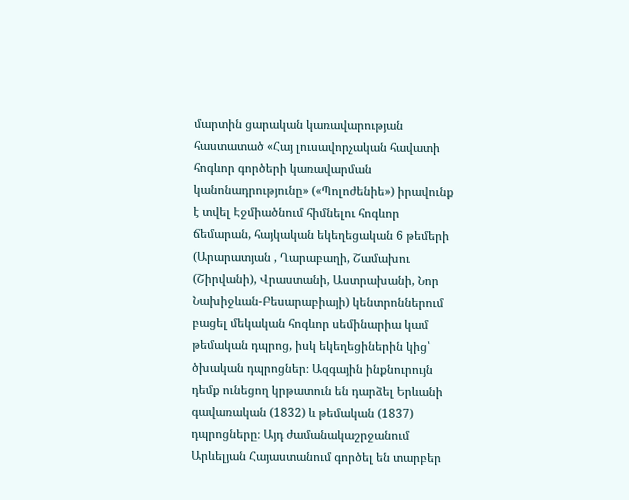մարտին ցարական կառավարության հաստատած «Հայ լուսավորչական հավատի հոգևոր գործերի կառավարման կանոնադրությունը» («Պոլոժենիե») իրավունք է տվել Էջմիածնում հիմնելու հոգևոր ճեմարան, հայկական եկեղեցական 6 թեմերի (Արարատյան , Ղարաբաղի, Շամախու (Շիրվանի), Վրաստանի, Աստրախանի, Նոր Նախիջևան-Բեսարաբիայի) կենտրոններում բացել մեկական հոգևոր սեմինարիա կամ թեմական դպրոց, իսկ եկեղեցիներին կից՝ ծխական դպրոցներ։ Ազգային ինքնուրույն դեմք ունեցող կրթատուն են դարձել Երևանի գավառական (1832) և թեմական (1837) դպրոցները։ Այդ ժամանակաշրջանում Արևելյան Հայաստանում գործել են տարբեր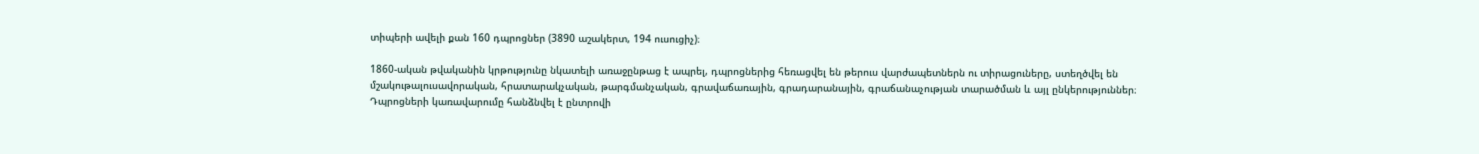տիպերի ավելի քան 160 դպրոցներ (3890 աշակերտ, 194 ուսուցիչ)։

1860-ական թվականին կրթությունը նկատելի առաջընթաց է ապրել, դպրոցներից հեռացվել են թերուս վարժապետներն ու տիրացուները, ստեղծվել են մշակութալուսավորական, հրատարակչական, թարգմանչական, գրավաճառային, գրադարանային, գրաճանաչության տարածման և այլ ընկերություններ։ Դպրոցների կառավարումը հանձնվել է ընտրովի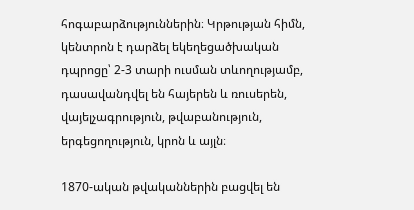հոգաբարձություններին։ Կրթության հիմն, կենտրոն է դարձել եկեղեցածխական դպրոցը՝ 2-3 տարի ուսման տևողությամբ, դասավանդվել են հայերեն և ռուսերեն, վայելչագրություն, թվաբանություն, երգեցողություն, կրոն և այլն։

1870-ական թվականներին բացվել են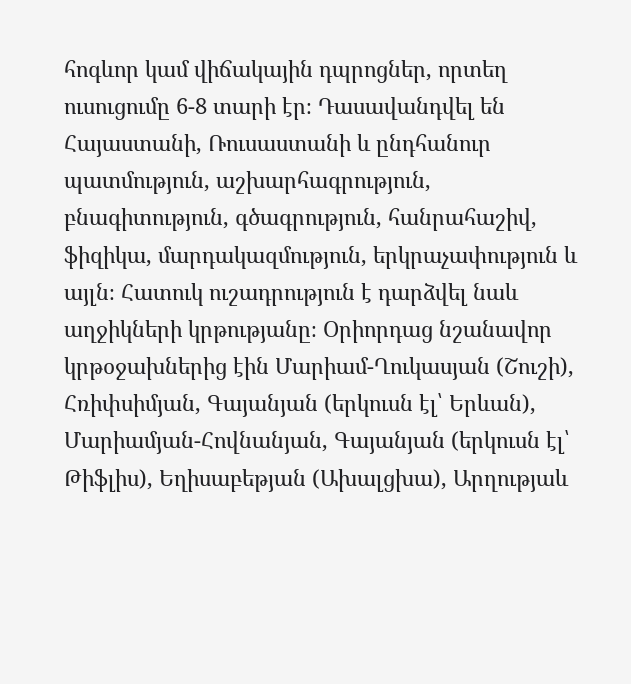հոգևոր կամ վիճակային դպրոցներ, որտեղ ուսուցումը 6-8 տարի էր։ Դասավանդվել են Հայաստանի, Ռուսաստանի և ընդհանուր պատմություն, աշխարհագրություն, բնագիտություն, գծագրություն, հանրահաշիվ, ֆիզիկա, մարդակազմություն, երկրաչափություն և այլն։ Հատուկ ուշադրություն է դարձվել նաև աղջիկների կրթությանը։ Օրիորդաց նշանավոր կրթօջախներից էին Մարիամ-Ղուկասյան (Շուշի), Հռիփսիմյան, Գայանյան (երկուսն էլ՝ Երևան), Մարիամյան-Հովնանյան, Գայանյան (երկուսն էլ՝ Թիֆլիս), Եղիսաբեթյան (Ախալցխա), Արղությաև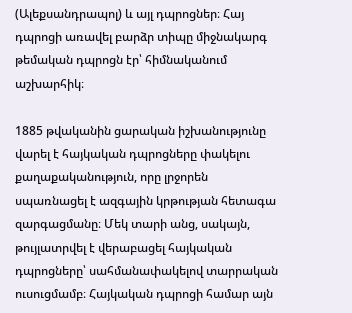(Ալեքսանդրապոլ) և այլ դպրոցներ։ Հայ դպրոցի առավել բարձր տիպը միջնակարգ թեմական դպրոցն էր՝ հիմնականում աշխարհիկ։

1885 թվականին ցարական իշխանությունը վարել է հայկական դպրոցները փակելու քաղաքականություն, որը լրջորեն սպառնացել է ազգային կրթության հետագա զարգացմանը։ Մեկ տարի անց, սակայն, թույլատրվել է վերաբացել հայկական դպրոցները՝ սահմանափակելով տարրական ուսուցմամբ։ Հայկական դպրոցի համար այն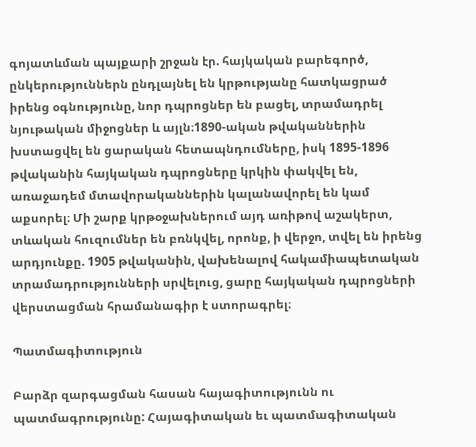գոյատևման պայքարի շրջան էր. հայկական բարեգործ, ընկերություններն ընդլայնել են կրթությանը հատկացրած իրենց օգնությունը, նոր դպրոցներ են բացել, տրամադրել նյութական միջոցներ և այլն։1890-ական թվականներին խստացվել են ցարական հետապնդումները, իսկ 1895-1896 թվականին հայկական դպրոցները կրկին փակվել են, առաջադեմ մտավորականներին կալանավորել են կամ աքսորել։ Մի շարք կրթօջախներում այդ առիթով աշակերտ, տևական հուզումներ են բռնկվել, որոնք, ի վերջո, տվել են իրենց արդյունքը. 1905 թվականին, վախենալով հակամիապետական տրամադրությունների սրվելուց, ցարը հայկական դպրոցների վերստացման հրամանագիր է ստորագրել։

Պատմագիտություն

Բարձր զարգացման հասան հայագիտությունն ու պատմագրությունը: Հայագիտական եւ պատմագիտական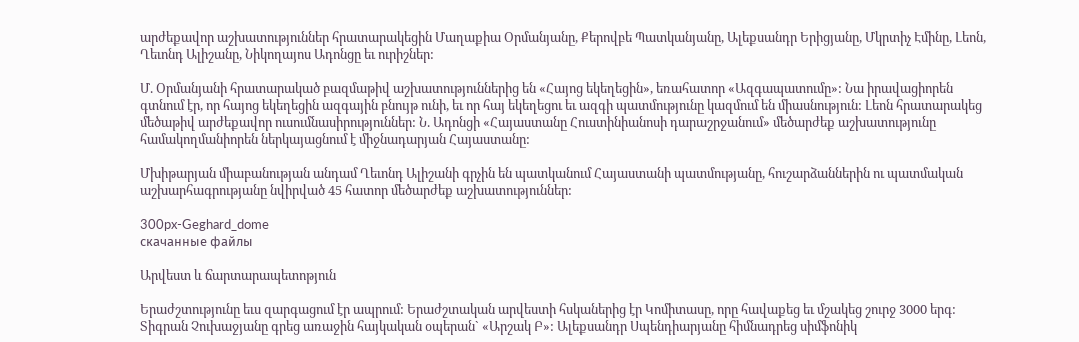արժեքավոր աշխատություններ հրատարակեցին Մաղաքիա Օրմանյանը, Քերովբե Պատկանյանը, Ալեքսանդր Երիցյանը, Մկրտիչ Էմինը, Լեոն, Ղեւոնդ Ալիշանը, Նիկողայոս Ադոնցը եւ ուրիշներ:

Մ. Օրմանյանի հրատարակած բազմաթիվ աշխատություններից են «Հայոց եկեղեցին», եռահատոր «Ազգապատումը»: Նա իրավացիորեն գտնում էր, որ հայոց եկեղեցին ազգային բնույթ ունի, եւ որ հայ եկեղեցու եւ ազգի պատմությունը կազմում են միասնություն: Լեոն հրատարակեց մեծաթիվ արժեքավոր ուսումնասիրություններ: Ն. Ադոնցի «Հայաստանը Հուստինիանոսի դարաշրջանում» մեծարժեք աշխատությունը համակողմանիորեն ներկայացնում է միջնադարյան Հայաստանը:

Մխիթարյան միաբանության անդամ Ղեւոնդ Ալիշանի գրչին են պատկանում Հայաստանի պատմությանը, հուշարձաններին ու պատմական աշխարհագրությանը նվիրված 45 հատոր մեծարժեք աշխատություններ:

300px-Geghard_dome
скачанные файлы

Արվեստ և ճարտարապետոթյուն

Երաժշտությունը եւս զարգացում էր ապրում: Երաժշտական արվեստի հսկաներից էր Կոմիտասը, որը հավաքեց եւ մշակեց շուրջ 3000 երգ: Տիգրան Չուխաջյանը գրեց առաջին հայկական օպերան` «Արշակ Բ»: Ալեքսանդր Սպենդիարյանը հիմնադրեց սիմֆոնիկ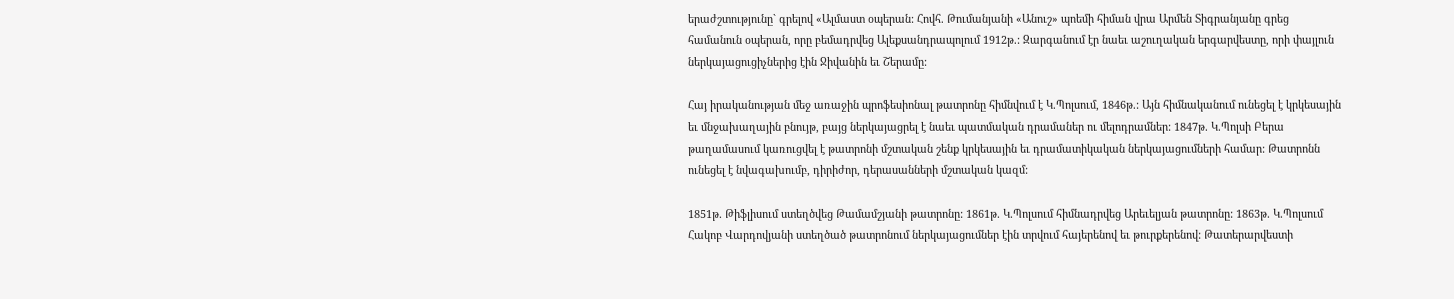երաժշտությունը` գրելով «Ալմաստ օպերան: Հովհ. Թումանյանի «Անուշ» պոեմի հիման վրա Արմեն Տիգրանյանը գրեց համանուն օպերան, որը բեմադրվեց Ալեքսանդրապոլում 1912թ.: Զարգանում էր նաեւ աշուղական երգարվեստը, որի փայլուն ներկայացուցիչներից էին Ջիվանին եւ Շերամը:

Հայ իրականության մեջ առաջին պրոֆեսիոնալ թատրոնը հիմնվում է Կ.Պոլսում, 1846թ.: Այն հիմնականում ունեցել է կրկեսային եւ մնջախաղային բնույթ, բայց ներկայացրել է նաեւ պատմական դրամաներ ու մելոդրամներ: 1847թ. Կ.Պոլսի Բերա թաղամասում կառուցվել է թատրոնի մշտական շենք կրկեսային եւ դրամատիկական ներկայացումների համար: Թատրոնն ունեցել է նվագախումբ, դիրիժոր, դերասանների մշտական կազմ:

1851թ. Թիֆլիսում ստեղծվեց Թամամշյանի թատրոնը: 1861թ. Կ.Պոլսում հիմնադրվեց Արեւելյան թատրոնը: 1863թ. Կ.Պոլսում Հակոբ Վարդովյանի ստեղծած թատրոնում ներկայացումներ էին տրվում հայերենով եւ թուրքերենով: Թատերարվեստի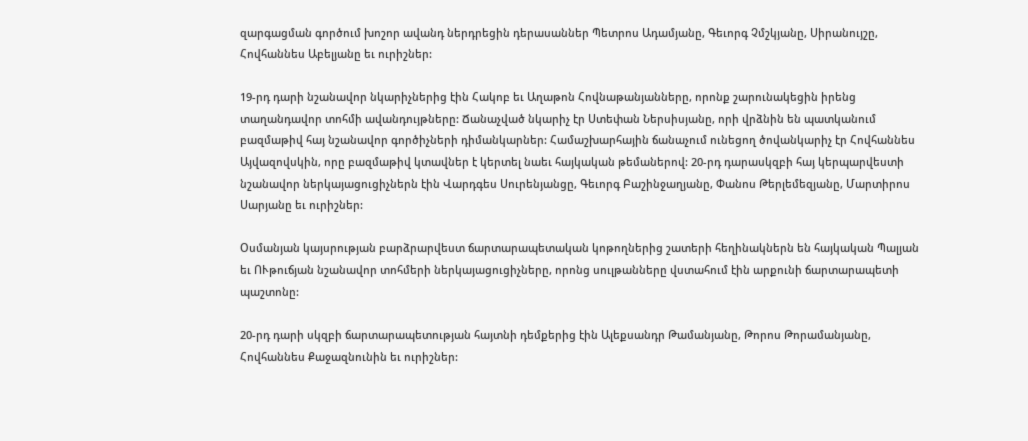զարգացման գործում խոշոր ավանդ ներդրեցին դերասաններ Պետրոս Ադամյանը, Գեւորգ Չմշկյանը, Սիրանույշը, Հովհաննես Աբելյանը եւ ուրիշներ:

19-րդ դարի նշանավոր նկարիչներից էին Հակոբ եւ Աղաթոն Հովնաթանյանները, որոնք շարունակեցին իրենց տաղանդավոր տոհմի ավանդույթները: Ճանաչված նկարիչ էր Ստեփան Ներսիսյանը, որի վրձնին են պատկանում բազմաթիվ հայ նշանավոր գործիչների դիմանկարներ: Համաշխարհային ճանաչում ունեցող ծովանկարիչ էր Հովհաննես Այվազովսկին, որը բազմաթիվ կտավներ է կերտել նաեւ հայկական թեմաներով: 20-րդ դարասկզբի հայ կերպարվեստի նշանավոր ներկայացուցիչներն էին Վարդգես Սուրենյանցը, Գեւորգ Բաշինջաղյանը, Փանոս Թերլեմեզյանը, Մարտիրոս Սարյանը եւ ուրիշներ:

Օսմանյան կայսրության բարձրարվեստ ճարտարապետական կոթողներից շատերի հեղինակներն են հայկական Պալյան եւ ՈՒթուճյան նշանավոր տոհմերի ներկայացուցիչները, որոնց սուլթանները վստահում էին արքունի ճարտարապետի պաշտոնը:

20-րդ դարի սկզբի ճարտարապետության հայտնի դեմքերից էին Ալեքսանդր Թամանյանը, Թորոս Թորամանյանը, Հովհաննես Քաջազնունին եւ ուրիշներ: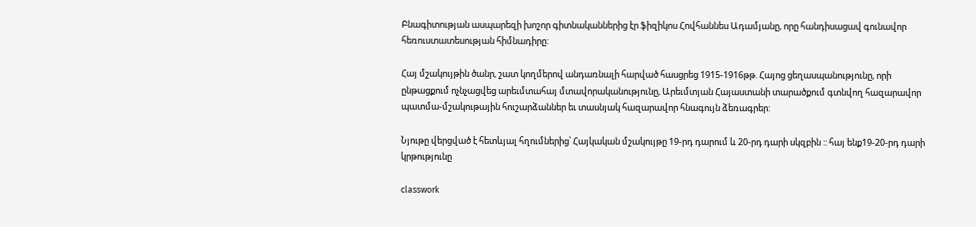Բնագիտության ասպարեզի խոշոր գիտնականներից էր ֆիզիկոս Հովհաննես Ադամյանը, որը հանդիսացավ գունավոր հեռուստատեսության հիմնադիրը:

Հայ մշակույթին ծանր, շատ կողմերով անդառնալի հարված հասցրեց 1915-1916թթ. Հայոց ցեղասպանությունը, որի ընթացքում ոչնչացվեց արեւմտահայ մտավորականությունը, Արեւմտյան Հայաստանի տարածքում գտնվող հազարավոր պատմա-մշակութային հուշարձաններ եւ տասնյակ հազարավոր հնագույն ձեռագրեր:

Նյութը վերցված է հետևյալ հղումներից՝ Հայկական մշակույթը 19-րդ դարում և 20-րդ դարի սկզբին :: հայ ենք19-20-րդ դարի կրթությունը

classwork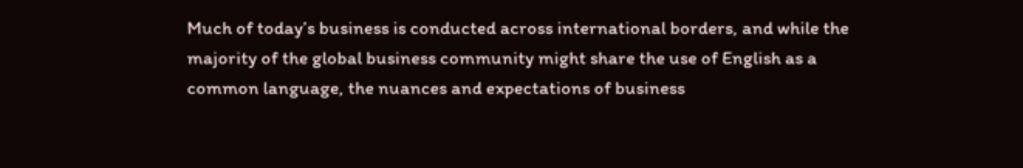Much of today’s business is conducted across international borders, and while the majority of the global business community might share the use of English as a common language, the nuances and expectations of business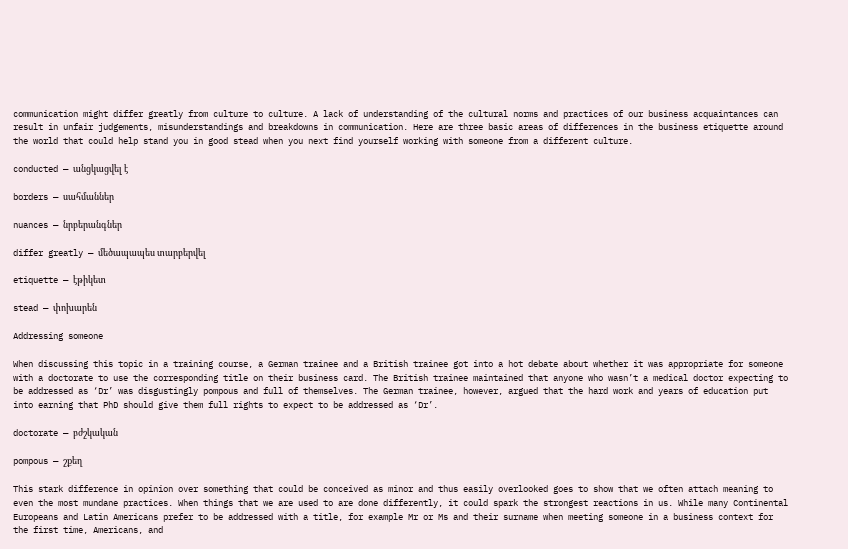communication might differ greatly from culture to culture. A lack of understanding of the cultural norms and practices of our business acquaintances can result in unfair judgements, misunderstandings and breakdowns in communication. Here are three basic areas of differences in the business etiquette around the world that could help stand you in good stead when you next find yourself working with someone from a different culture.

conducted — անցկացվել է

borders — սահմաններ

nuances — նրբերանգներ

differ greatly — մեծապապես տարբերվել

etiquette — էթիկետ

stead — փոխարեն

Addressing someone

When discussing this topic in a training course, a German trainee and a British trainee got into a hot debate about whether it was appropriate for someone with a doctorate to use the corresponding title on their business card. The British trainee maintained that anyone who wasn’t a medical doctor expecting to be addressed as ‘Dr’ was disgustingly pompous and full of themselves. The German trainee, however, argued that the hard work and years of education put into earning that PhD should give them full rights to expect to be addressed as ‘Dr’.

doctorate — բժշկական

pompous — շքեղ

This stark difference in opinion over something that could be conceived as minor and thus easily overlooked goes to show that we often attach meaning to even the most mundane practices. When things that we are used to are done differently, it could spark the strongest reactions in us. While many Continental Europeans and Latin Americans prefer to be addressed with a title, for example Mr or Ms and their surname when meeting someone in a business context for the first time, Americans, and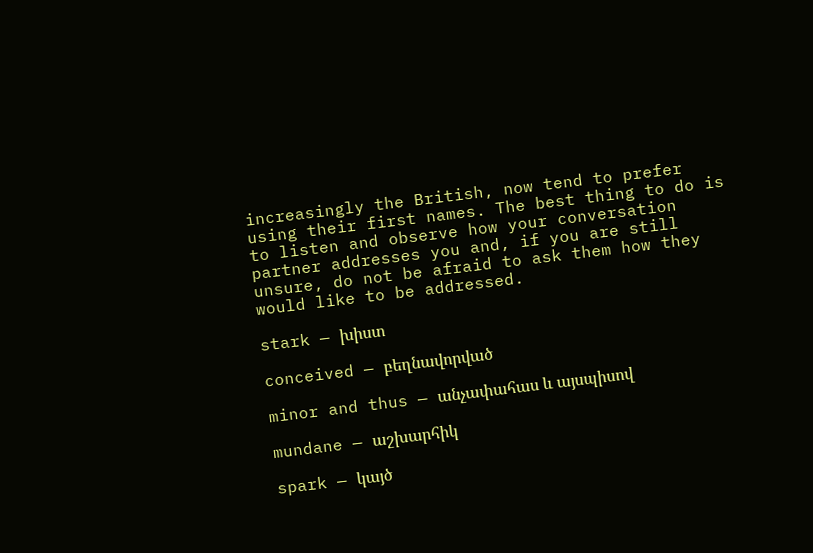increasingly the British, now tend to prefer using their first names. The best thing to do is to listen and observe how your conversation partner addresses you and, if you are still unsure, do not be afraid to ask them how they would like to be addressed.

stark — խիստ

conceived — բեղնավորված

minor and thus — անչափահաս և այսպիսով

mundane — աշխարհիկ

spark — կայծ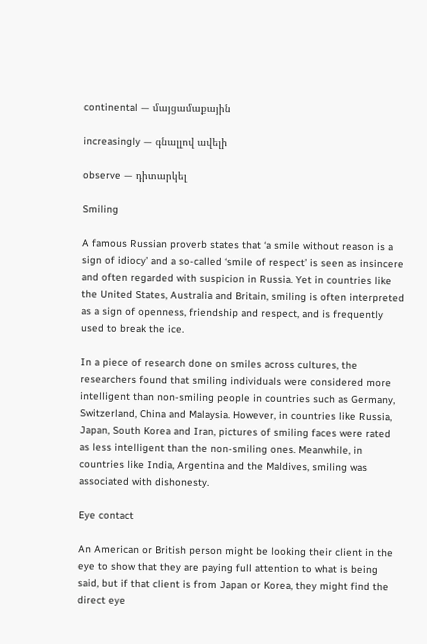continental — մայցամաքային

increasingly — գնալլով ավելի

observe — դիտարկել

Smiling

A famous Russian proverb states that ‘a smile without reason is a sign of idiocy’ and a so-called ‘smile of respect’ is seen as insincere and often regarded with suspicion in Russia. Yet in countries like the United States, Australia and Britain, smiling is often interpreted as a sign of openness, friendship and respect, and is frequently used to break the ice.

In a piece of research done on smiles across cultures, the researchers found that smiling individuals were considered more intelligent than non-smiling people in countries such as Germany, Switzerland, China and Malaysia. However, in countries like Russia, Japan, South Korea and Iran, pictures of smiling faces were rated as less intelligent than the non-smiling ones. Meanwhile, in countries like India, Argentina and the Maldives, smiling was associated with dishonesty.

Eye contact

An American or British person might be looking their client in the eye to show that they are paying full attention to what is being said, but if that client is from Japan or Korea, they might find the direct eye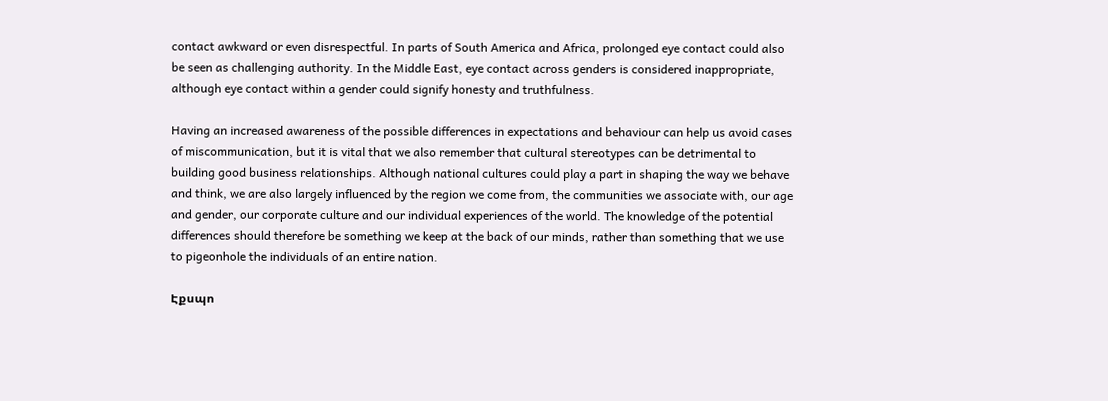contact awkward or even disrespectful. In parts of South America and Africa, prolonged eye contact could also be seen as challenging authority. In the Middle East, eye contact across genders is considered inappropriate, although eye contact within a gender could signify honesty and truthfulness.

Having an increased awareness of the possible differences in expectations and behaviour can help us avoid cases of miscommunication, but it is vital that we also remember that cultural stereotypes can be detrimental to building good business relationships. Although national cultures could play a part in shaping the way we behave and think, we are also largely influenced by the region we come from, the communities we associate with, our age and gender, our corporate culture and our individual experiences of the world. The knowledge of the potential differences should therefore be something we keep at the back of our minds, rather than something that we use to pigeonhole the individuals of an entire nation.

Էքսպո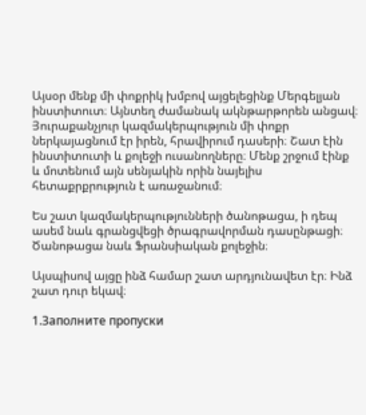Այսօր մենք մի փոքրիկ խմբով այցելեցինք Մերգելյան ինստիտուտ։ Այնտեղ ժամանակ ակնթարթորեն անցավ։ Յուրաքանչյուր կազմակերպություն մի փոքր ներկայացնում էր իրեն, հրավիրում դասերի։ Շատ էին ինստիտուտի և քոլեջի ուսանողները։ Մենք շրջում էինք և մոտենում այն սենյակին որին նայելիս հետաքրքրություն է առաջանում։

Ես շատ կազմակերպությունների ծանոթացա, ի դեպ ասեմ նաև գրանցվեցի ծրագրավորման դասընթացի։ Ծանոթացա նաև Ֆրանսիական քոլեջին։

Այսպիսով այցը ինձ համար շատ արդյունավետ էր։ Ինձ շատ դուր եկավ։

1.Заполните пропуски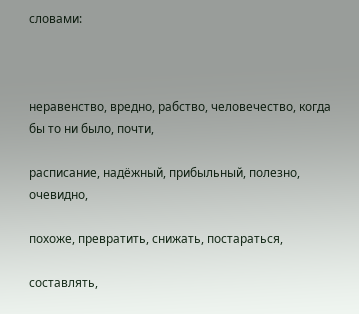словами:



неравенство, вредно, рабство, человечество, когда бы то ни было, почти,

расписание, надёжный, прибыльный, полезно, очевидно,

похоже, превратить, снижать, постараться,

составлять,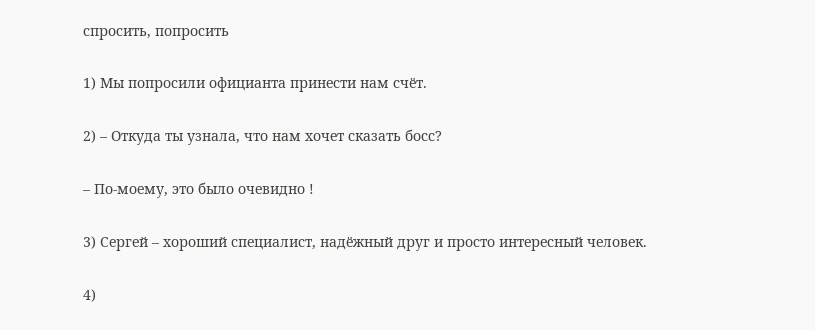спросить, попросить

1) Мы попросили официанта принести нам счёт.

2) – Откуда ты узнала, что нам хочет сказать босс?

– По-моему, это было очевидно !

3) Сергей – хороший специалист, надёжный друг и просто интересный человек.

4)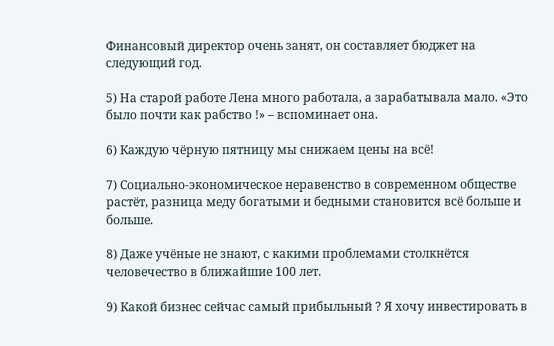Финансовый директор очень занят, он составляет бюджет на следующий год.

5) На старой работе Лена много работала, а зарабатывала мало. «Это было почти как рабство !» – вспоминает она.

6) Каждую чёрную пятницу мы снижаем цены на всё!

7) Социально-экономическое неравенство в современном обществе растёт, разница меду богатыми и бедными становится всё больше и больше.

8) Даже учёные не знают, с какими проблемами столкнётся человечество в ближайшие 100 лет.

9) Какой бизнес сейчас самый прибыльный ? Я хочу инвестировать в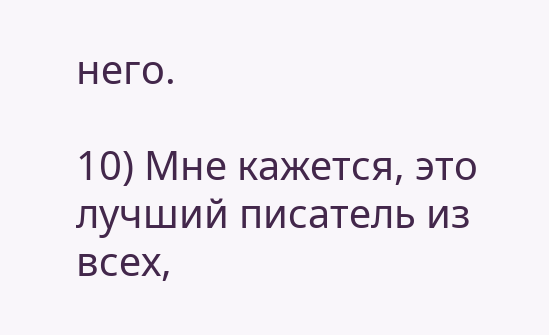него.

10) Мне кажется, это лучший писатель из всех,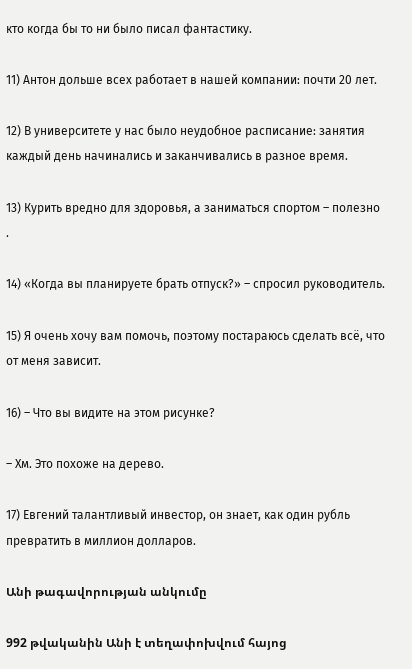кто когда бы то ни было писал фантастику.

11) Антон дольше всех работает в нашей компании: почти 20 лет.

12) В университете у нас было неудобное расписание: занятия каждый день начинались и заканчивались в разное время.

13) Курить вредно для здоровья, а заниматься спортом – полезно .

14) «Когда вы планируете брать отпуск?» – спросил руководитель.

15) Я очень хочу вам помочь, поэтому постараюсь сделать всё, что от меня зависит.

16) – Что вы видите на этом рисунке?

– Хм. Это похоже на дерево.

17) Евгений талантливый инвестор, он знает, как один рубль превратить в миллион долларов.

Անի թագավորության անկումը

992 թվականին Անի է տեղափոխվում հայոց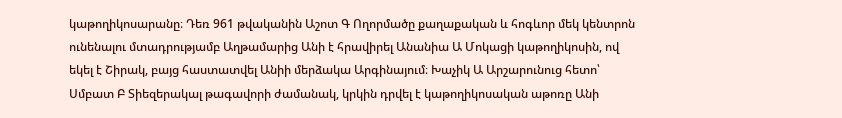կաթողիկոսարանը։ Դեռ 961 թվականին Աշոտ Գ Ողորմածը քաղաքական և հոգևոր մեկ կենտրոն ունենալու մտադրությամբ Աղթամարից Անի է հրավիրել Անանիա Ա Մոկացի կաթողիկոսին, ով եկել է Շիրակ, բայց հաստատվել Անիի մերձակա Արգինայում։ Խաչիկ Ա Արշարունուց հետո՝ Սմբատ Բ Տիեզերակալ թագավորի ժամանակ, կրկին դրվել է կաթողիկոսական աթոռը Անի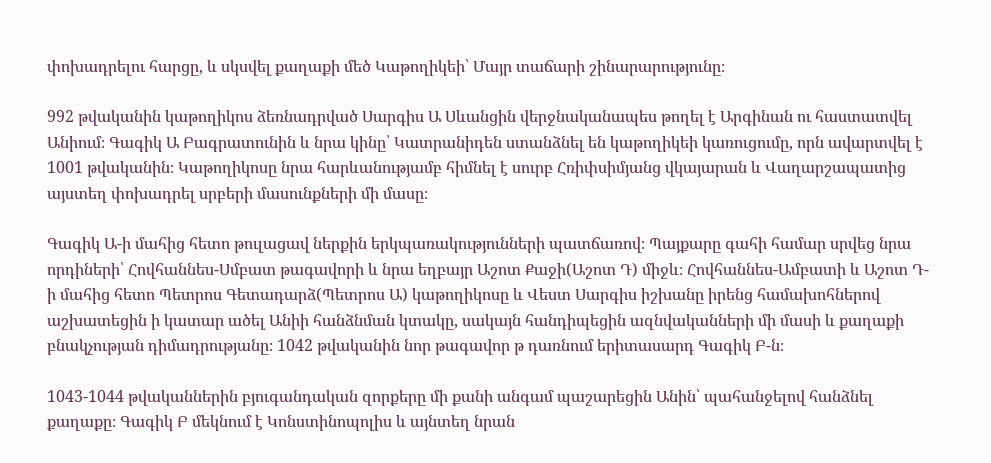փոխադրելու հարցը, և սկսվել քաղաքի մեծ Կաթողիկեի՝ Մայր տաճարի շինարարությունը։

992 թվականին կաթողիկոս ձեռնադրված Սարգիս Ա Սևանցին վերջնականապես թողել է Արգինան ու հաստատվել Անիում։ Գագիկ Ա Բագրատունին և նրա կինը՝ Կատրանիդեն ստանձնել են կաթողիկեի կառուցումը, որն ավարտվել է 1001 թվականին։ Կաթողիկոսը նրա հարևանությամբ հիմնել է սուրբ Հռիփսիմյանց վկայարան և Վաղարշապատից այստեղ փոխադրել սրբերի մասունքների մի մասը։

Գագիկ Ա-ի մահից հետո թուլացավ ներքին երկպառակությունների պատճառով։ Պայքարը գահի համար սրվեց նրա որդիների՝ Հովհաննես-Սմբատ թագավորի և նրա եղբայր Աշոտ Քաջի(Աշոտ Դ) միջև։ Հովհաննես-Ամբատի և Աշոտ Դ-ի մահից հետո Պետրոս Գետադարձ(Պետրոս Ա) կաթողիկոսը և Վեստ Սարգիս իշխանը իրենց համախոհներով աշխատեցին ի կատար ածել Անիի հանձնման կտակը, սակայն հանդիպեցին ազնվականների մի մասի և քաղաքի բնակչության դիմադրությանը։ 1042 թվականին նոր թագավոր թ դառնում երիտասարդ Գագիկ Բ-ն։

1043-1044 թվականներին բյուգանդական զորքերը մի քանի անգամ պաշարեցին Անին՝ պահանջելով հանձնել քաղաքը։ Գագիկ Բ մեկնում է Կոնստինոպոլիս և այնտեղ նրան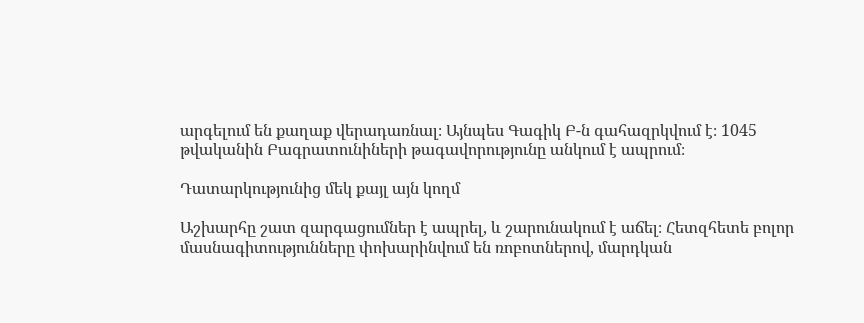արգելում են քաղաք վերադառնալ։ Այնպես Գագիկ Բ-ն գահազրկվում է։ 1045 թվականին Բագրատունիների թագավորությունը անկում է ապրում։

Դատարկությունից մեկ քայլ այն կողմ

Աշխարհը շատ զարգացումներ է ապրել, և շարունակում է աճել։ Հետզհետե բոլոր մասնագիտությունները փոխարինվում են ռոբոտներով, մարդկան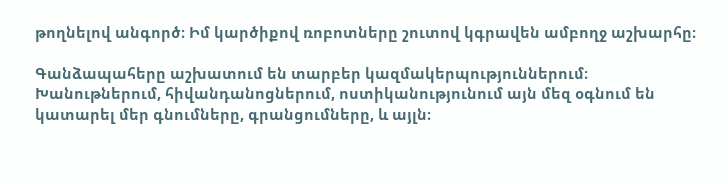թողնելով անգործ։ Իմ կարծիքով ռոբոտները շուտով կգրավեն ամբողջ աշխարհը։

Գանձապահերը աշխատում են տարբեր կազմակերպություններում։ Խանութներում, հիվանդանոցներում, ոստիկանությունում այն մեզ օգնում են կատարել մեր գնումները, գրանցումները, և այլն։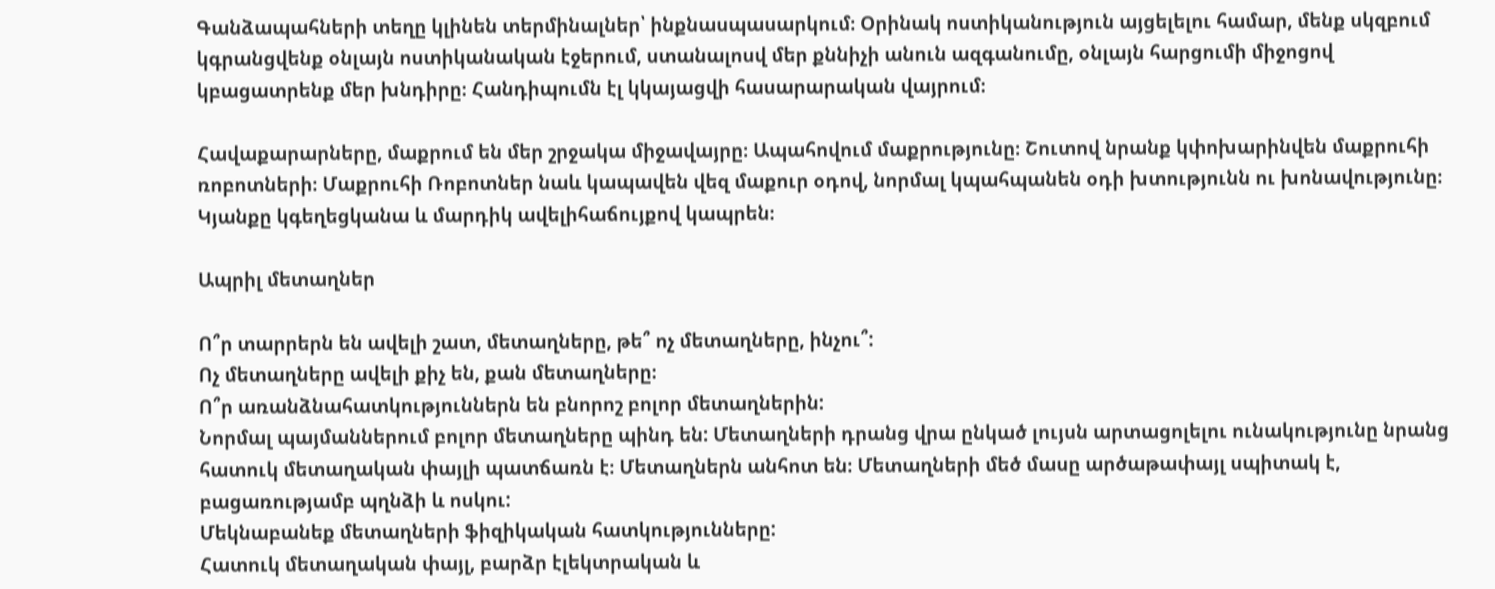Գանձապահների տեղը կլինեն տերմինալներ՝ ինքնասպասարկում։ Օրինակ ոստիկանություն այցելելու համար, մենք սկզբում կգրանցվենք օնլայն ոստիկանական էջերում, ստանալոսվ մեր քննիչի անուն ազգանումը, օնլայն հարցումի միջոցով կբացատրենք մեր խնդիրը։ Հանդիպումն էլ կկայացվի հասարարական վայրում։

Հավաքարարները, մաքրում են մեր շրջակա միջավայրը։ Ապահովում մաքրությունը։ Շուտով նրանք կփոխարինվեն մաքրուհի ռոբոտների։ Մաքրուհի Ռոբոտներ նաև կապավեն վեզ մաքուր օդով, նորմալ կպահպանեն օդի խտությունն ու խոնավությունը։ Կյանքը կգեղեցկանա և մարդիկ ավելիհաճույքով կապրեն։

Ապրիլ մետաղներ

Ո՞ր տարրերն են ավելի շատ, մետաղները, թե՞ ոչ մետաղները, ինչու՞:
Ոչ մետաղները ավելի քիչ են, քան մետաղները։
Ո՞ր առանձնահատկություններն են բնորոշ բոլոր մետաղներին:
Նորմալ պայմաններում բոլոր մետաղները պինդ են: Մետաղների դրանց վրա ընկած լույսն արտացոլելու ունակությունը նրանց հատուկ մետաղական փայլի պատճառն է։ Մետաղներն անհոտ են։ Մետաղների մեծ մասը արծաթափայլ սպիտակ է, բացառությամբ պղնձի և ոսկու:
Մեկնաբանեք մետաղների ֆիզիկական հատկությունները:
Հատուկ մետաղական փայլ, բարձր էլեկտրական և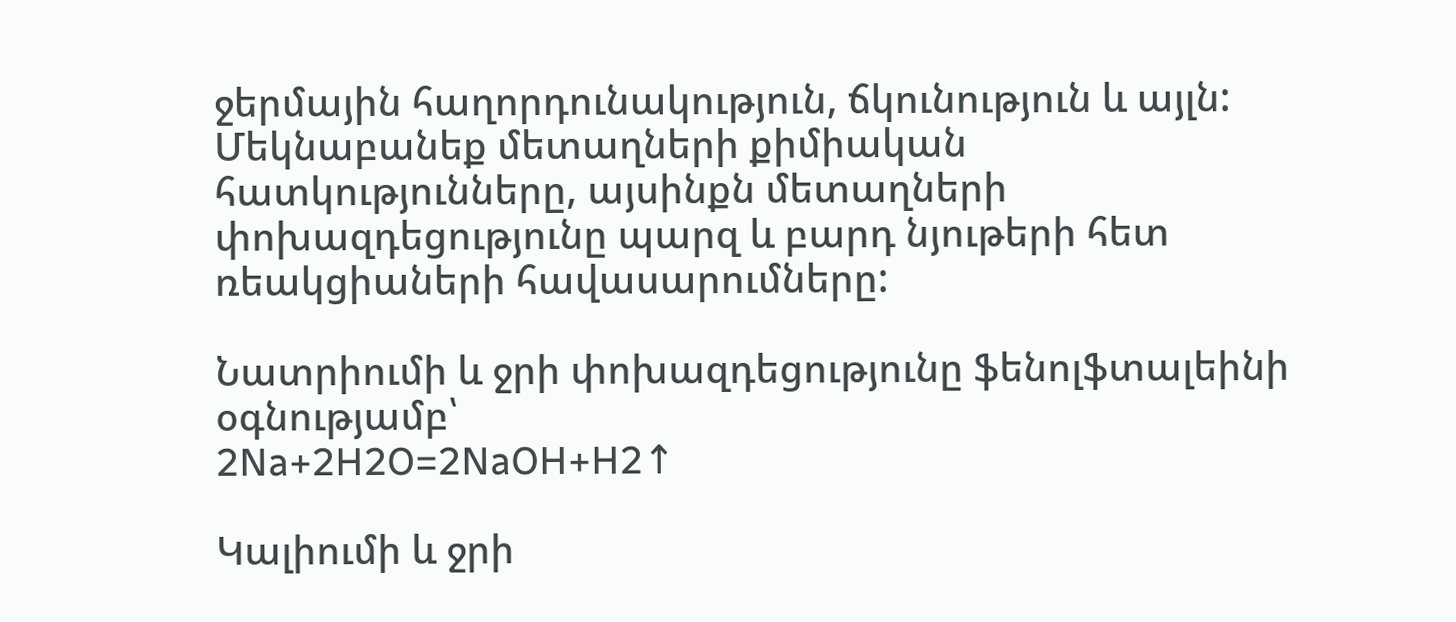ջերմային հաղորդունակություն, ճկունություն և այլն:
Մեկնաբանեք մետաղների քիմիական հատկությունները, այսինքն մետաղների փոխազդեցությունը պարզ և բարդ նյութերի հետ ռեակցիաների հավասարումները:

Նատրիումի և ջրի փոխազդեցությունը ֆենոլֆտալեինի օգնությամբ՝
2Na+2H2O=2NaOH+H2↑

Կալիումի և ջրի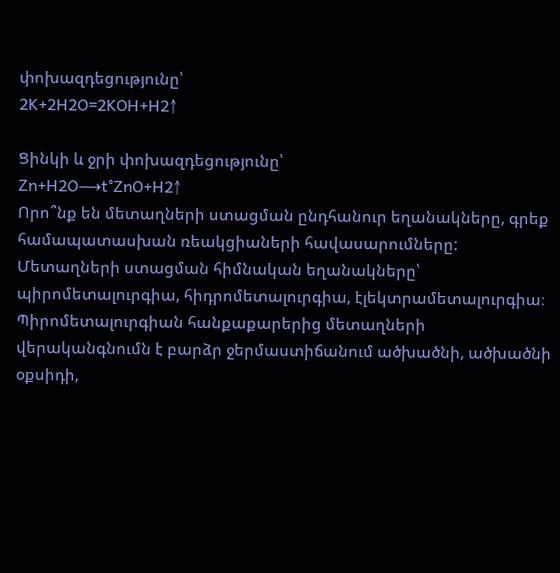փոխազդեցությունը՝
2K+2H2O=2KOH+H2↑

Ցինկի և ջրի փոխազդեցությունը՝
Zn+H2O⟶t°ZnO+H2↑
Որո՞նք են մետաղների ստացման ընդհանուր եղանակները, գրեք համապատասխան ռեակցիաների հավասարումները:
Մետաղների ստացման հիմնական եղանակները՝ պիրոմետալուրգիա, հիդրոմետալուրգիա, էլեկտրամետալուրգիա։ Պիրոմետալուրգիան հանքաքարերից մետաղների վերականգնումն է բարձր ջերմաստիճանում ածխածնի, ածխածնի օքսիդի,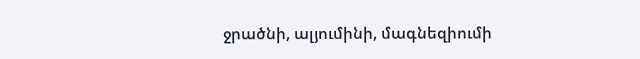ջրածնի, ալյումինի, մագնեզիումի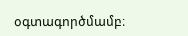օգտագործմամբ։